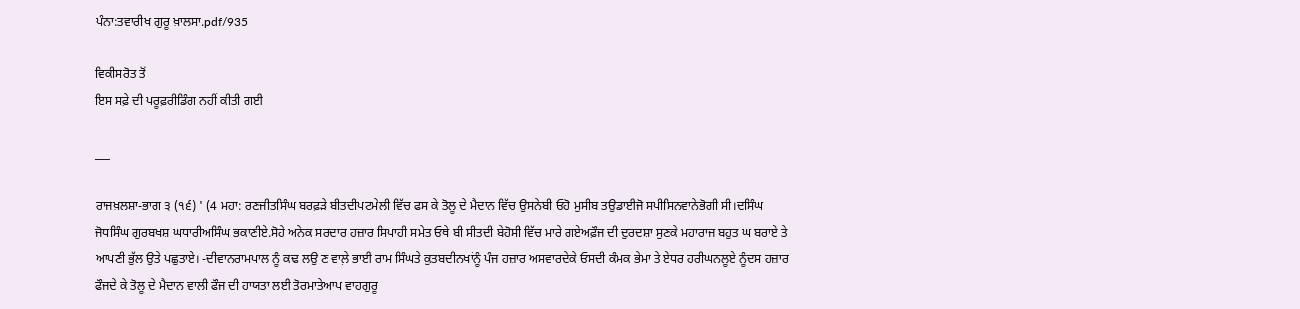ਪੰਨਾ:ਤਵਾਰੀਖ ਗੁਰੂ ਖ਼ਾਲਸਾ.pdf/935

ਵਿਕੀਸਰੋਤ ਤੋਂ
ਇਸ ਸਫ਼ੇ ਦੀ ਪਰੂਫ਼ਰੀਡਿੰਗ ਨਹੀਂ ਕੀਤੀ ਗਈ

___

ਰਾਜਖ਼ਲਸ਼ਾ-ਭਾਗ ੩ (੧੬) ' (4 ਮਹਾ: ਰਣਜੀਤਸਿੰਘ ਬਰਫ਼ੜੇ ਬੀਤਦੀਪਟਮੇਲੀ ਵਿੱਚ ਫਸ ਕੇ ਤੋਲੂ ਦੇ ਮੈਦਾਨ ਵਿੱਚ ਉਸਨੇਬੀ ਓਹੋ ਮੁਸੀਬ ਤਉਡਾਈਜੋ ਸਪੀਸਿਨਵਾਨੇਭੋਗੀ ਸੀ।ਦਸਿੰਘ ਜੋਧਸਿੰਘ ਗੁਰਬਖਸ਼ ਘਧਾਰੀਅਸਿੰਘ ਭਕਾਣੀਏ.ਸੋਹੇ ਅਨੇਕ ਸਰਦਾਰ ਹਜ਼ਾਰ ਸਿਪਾਹੀ ਸਮੇਤ ਓਥੇ ਬੀ ਸੀਤਦੀ ਬੇਹੋਸੀ ਵਿੱਚ ਮਾਰੇ ਗਏਅਫ਼ੌਜ ਦੀ ਦੁਰਦਸ਼ਾ ਸੁਣਕੇ ਮਹਾਰਾਜ ਬਹੁਤ ਘ ਬਰਾਏ ਤੇ ਆਪਣੀ ਭੁੱਲ ਉਤੇ ਪਛੁਤਾਏ। -ਦੀਵਾਨਰਾਮਪਾਲ ਨੂੰ ਕਢ ਲਉ ਣ ਵਾਲ਼ੇ ਭਾਈ ਰਾਮ ਸਿੰਘਤੇ ਕੁਤਬਦੀਨਖਾਂਨੂੰ ਪੰਜ ਹਜ਼ਾਰ ਅਸਵਾਰਦੇਕੇ ਓਸਦੀ ਕੰਮਕ ਭੇਮਾ ਤੇ ਏਧਰ ਹਰੀਘਨਲੂਏ ਨੂੰਦਸ ਹਜ਼ਾਰ ਫੌਜਦੇ ਕੇ ਤੋਲੂ ਦੇ ਮੈਦਾਨ ਵਾਲੀ ਫੌਜ ਦੀ ਹਾਯਤਾ ਲਈ ਤੋਰਮਾਤੇਆਪ ਵਾਹਗੁਰੂ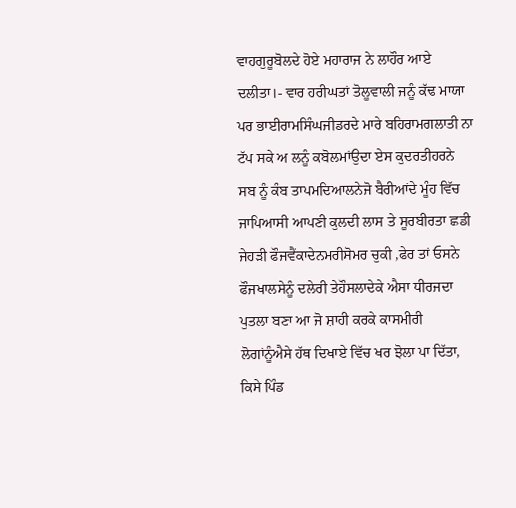ਵਾਹਗੁਰੂਬੋਲਦੇ ਹੋਏ ਮਹਾਰਾਜ ਨੇ ਲਾਹੌਰ ਆਏ ਦਲੀਤਾ।- ਵਾਰ ਹਰੀਘਤਾਂ ਤੋਲੂਵਾਲੀ ਜਨੂੰ ਕੱਢ ਮਾਯਾ ਪਰ ਭਾਈਰਾਮਸਿੰਘਜੀਡਰਦੇ ਮਾਰੇ ਬਹਿਰਾਮਗਲਾਤੀ ਨਾ ਟੱਪ ਸਕੇ ਅ ਲਨੂੰ ਕਬੋਲਮਾਂਉਦਾ ਏਸ ਕੁਦਰਤੀਹਰਨੇ ਸਬ ਨੂੰ ਕੰਬ ਤਾਪਮਦਿਆਲਨੇਜੋ ਬੈਰੀਆਂਦੇ ਮੂੰਹ ਵਿੱਚ ਜਾਪਿਆਸੀ ਆਪਣੀ ਕੁਲਦੀ ਲਾਸ ਤੇ ਸੂਰਬੀਰਤਾ ਛਡੀ ਜੇਹੜੀ ਫੌਜਵੈਂਕਾਦੇਨਮਰੀਸੋਮਰ ਚੁਕੀ ,ਫੇਰ ਤਾਂ ਓਸਨੇ ਫੌਜਖਾਲਸੇਨੂੰ ਦਲੇਰੀ ਤੇਹੌਸਲਾਦੇਕੇ ਐਸਾ ਧੀਰਜਦਾ ਪੁਤਲਾ ਬਣਾ ਆ ਜੋ ਸ਼ਾਹੀ ਕਰਕੇ ਕਾਸਮੀਰੀ ਲੋਗਾਂਨੂੰਐਸੇ ਹੱਥ ਦਿਖਾਏ ਵਿੱਚ ਖਰ ਝੋਲਾ ਪਾ ਦਿੱਤਾ, ਕਿਸੇ ਪਿੰਡ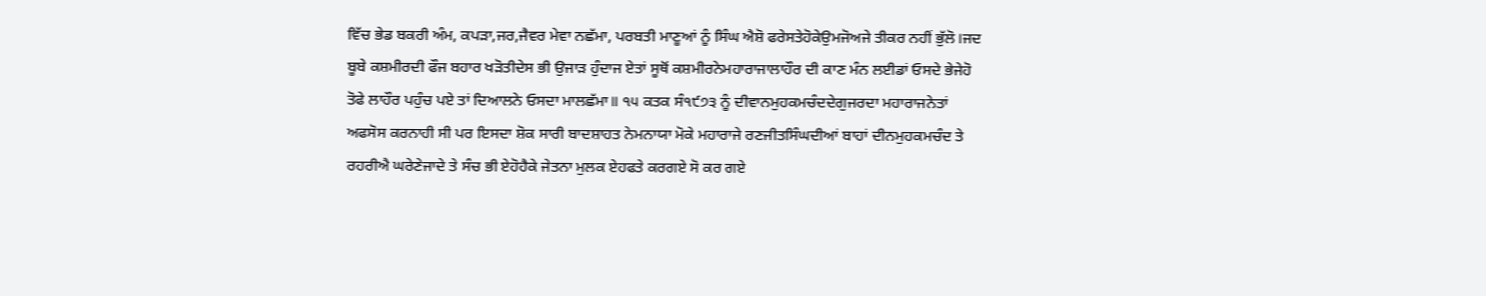ਵਿੱਚ ਭੇਡ ਬਕਰੀ ਅੰਮ, ਕਪੜਾ,ਜਰ,ਜੈਵਰ ਮੇਵਾ ਨਛੱਮਾ, ਪਰਬਤੀ ਮਾਣੂਆਂ ਨੂੰ ਸਿੰਘ ਐਸ਼ੋ ਫਰੇਸਤੇਹੋਕੇਉਮਜੋਅਜੇ ਤੀਕਰ ਨਹੀਂ ਭੁੱਲੋ।ਜਦ ਬੂਬੇ ਕਸ਼ਮੀਰਦੀ ਫੌਜ ਬਹਾਰ ਖੜੋਤੀਦੇਸ ਭੀ ਉਜਾੜ ਹੁੰਦਾਜ ਏਤਾਂ ਸੂਥੋਂ ਕਸ਼ਮੀਰਨੇਮਹਾਰਾਜਾਲਾਹੌਰ ਦੀ ਕਾਣ ਮੰਨ ਲਈਡਾਂ ਓਸਦੇ ਭੇਜੇਹੋ ਤੋਫੇ ਲਾਹੌਰ ਪਹੁੰਚ ਪਏ ਤਾਂ ਦਿਆਲਨੇ ਓਸਦਾ ਮਾਲਛੱਮਾ॥ ੧੫ ਕਤਕ ਸੰ੧੯੭੩ ਨੂੰ ਦੀਵਾਨਮੁਹਕਮਚੰਦਦੇਗੁਜਰਦਾ ਮਹਾਰਾਜਨੇਤਾਂ ਅਫਸੋਸ ਕਰਨਾਹੀ ਸੀ ਪਰ ਇਸਦਾ ਸ਼ੋਕ ਸਾਰੀ ਬਾਦਸ਼ਾਹਤ ਨੇਮਨਾਯਾ ਮੋਕੇ ਮਹਾਰਾਜੇ ਰਣਜੀਤਸਿੰਘਦੀਆਂ ਬਾਹਾਂ ਦੀਨਮੁਹਕਮਚੰਦ ਤੇ ਰਹਰੀਐ ਘਰੇਣੇਜਾਦੇ ਤੇ ਸੰਚ ਭੀ ਏਹੋਹੈਕੇ ਜੇਤਨਾ ਮੁਲਕ ਏਹਫਤੇ ਕਰਗਏ ਸੋ ਕਰ ਗਏ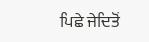ਪਿਛੇ ਜੇਦਿਤੋਂ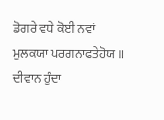ਡੋਗਰੇ ਵਧੇ ਕੋਈ ਨਵਾਂ ਮੁਲਕਯਾ ਪਰਗਨਾਫਤੇਹੋਯ ॥ ਦੀਵਾਨ ਹੁੰਦਾ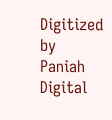Digitized by Paniah Digital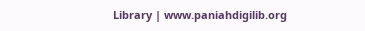Library | www.paniahdigilib.org